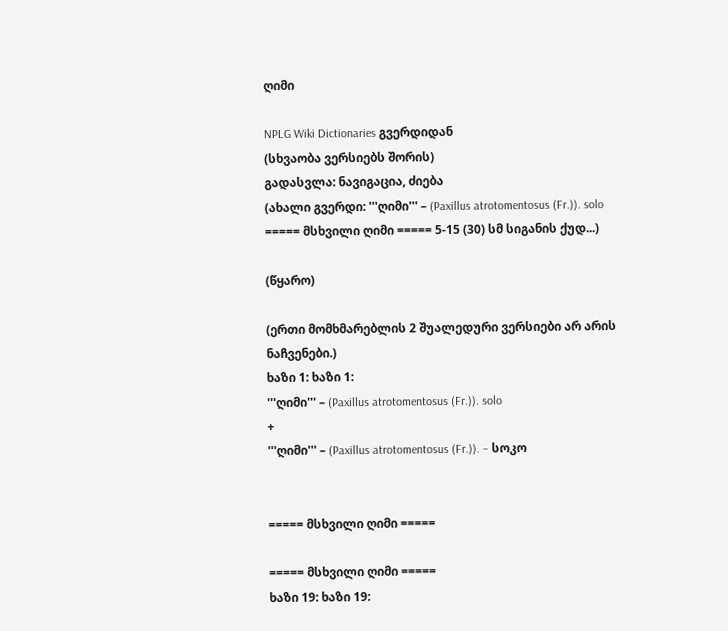ღიმი

NPLG Wiki Dictionaries გვერდიდან
(სხვაობა ვერსიებს შორის)
გადასვლა: ნავიგაცია, ძიება
(ახალი გვერდი: '''ღიმი''' – (Paxillus atrotomentosus (Fr.)). solo ===== მსხვილი ღიმი ===== 5-15 (30) სმ სიგანის ქუდ...)

(წყარო)

(ერთი მომხმარებლის 2 შუალედური ვერსიები არ არის ნაჩვენები.)
ხაზი 1: ხაზი 1:
'''ღიმი''' – (Paxillus atrotomentosus (Fr.)). solo
+
'''ღიმი''' – (Paxillus atrotomentosus (Fr.)). – სოკო


===== მსხვილი ღიმი =====

===== მსხვილი ღიმი =====
ხაზი 19: ხაზი 19: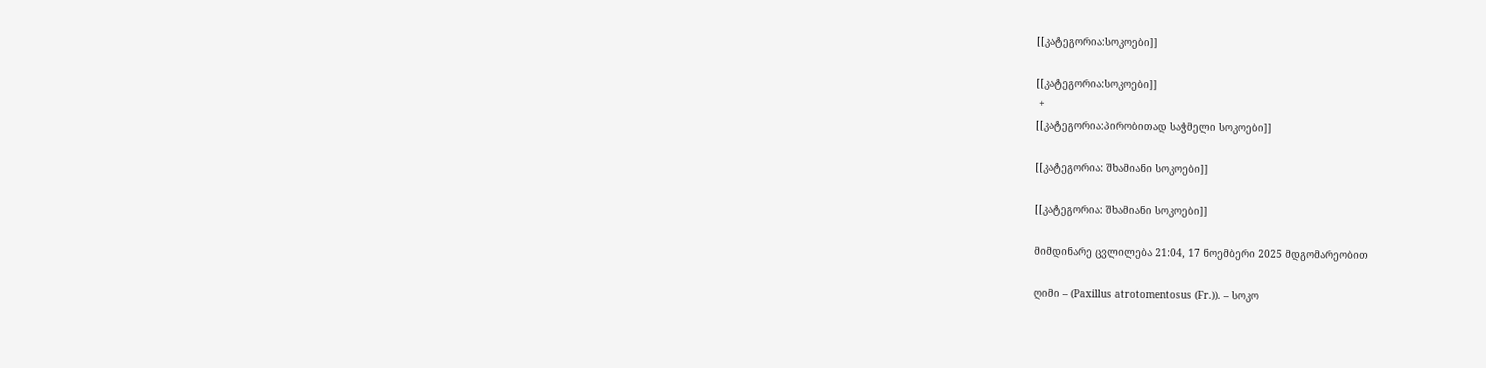[[კატეგორია:სოკოები]]

[[კატეგორია:სოკოები]]
 +
[[კატეგორია:პირობითად საჭმელი სოკოები]]

[[კატეგორია: შხამიანი სოკოები]]

[[კატეგორია: შხამიანი სოკოები]]

მიმდინარე ცვლილება 21:04, 17 ნოემბერი 2025 მდგომარეობით

ღიმი – (Paxillus atrotomentosus (Fr.)). – სოკო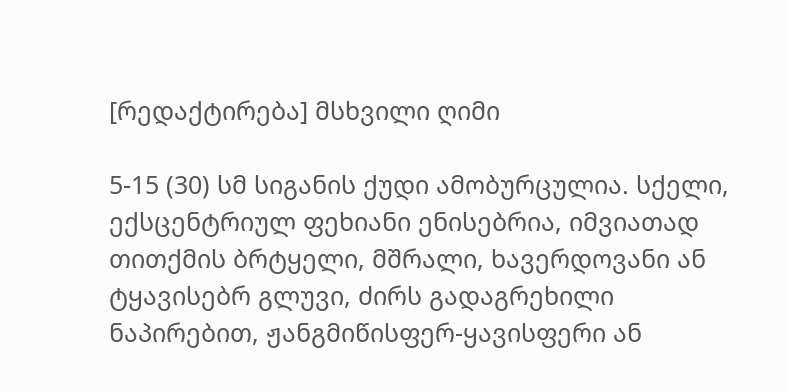[რედაქტირება] მსხვილი ღიმი

5-15 (30) სმ სიგანის ქუდი ამობურცულია. სქელი, ექსცენტრიულ ფეხიანი ენისებრია, იმვიათად თითქმის ბრტყელი, მშრალი, ხავერდოვანი ან ტყავისებრ გლუვი, ძირს გადაგრეხილი ნაპირებით, ჟანგმიწისფერ-ყავისფერი ან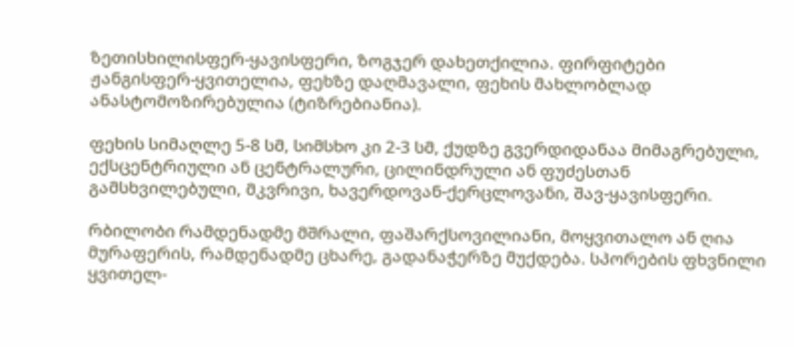ზეთისხილისფერ-ყავისფერი, ზოგჯერ დახეთქილია. ფირფიტები ჟანგისფერ-ყვითელია, ფეხზე დაღმავალი, ფეხის მახლობლად ანასტომოზირებულია (ტიზრებიანია).

ფეხის სიმაღლე 5-8 სმ, სიმსხო კი 2-3 სმ, ქუდზე გვერდიდანაა მიმაგრებული, ექსცენტრიული ან ცენტრალური, ცილინდრული ან ფუძესთან გამსხვილებული, მკვრივი, ხავერდოვან-ქერცლოვანი, შავ-ყავისფერი.

რბილობი რამდენადმე მშრალი, ფაშარქსოვილიანი, მოყვითალო ან ღია მურაფერის, რამდენადმე ცხარე, გადანაჭერზე მუქდება. სპორების ფხვნილი ყვითელ-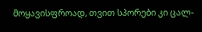მოყავისფროად, თვით სპორები კი ცალ-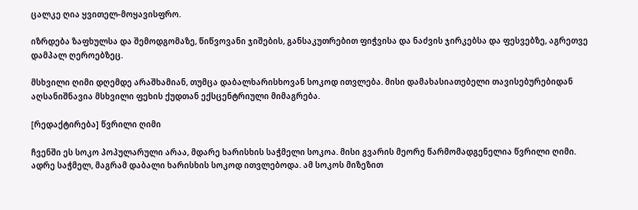ცალკე ღია ყვითელ-მოყავისფრო.

იზრდება ზაფხულსა და შემოდგომაზე, წიწვოვანი ჯიშების, განსაკუთრებით ფიჭვისა და ნაძვის ჯირკებსა და ფესვებზე, აგრეთვე დამპალ ღეროებზეც.

მსხვილი ღიმი დღემდე არაშხამიან, თუმცა დაბალხარისხოვან სოკოდ ითვლება. მისი დამახასიათებელი თავისებურებიდან აღსანიშნავია მსხვილი ფეხის ქუდთან ექსცენტრიული მიმაგრება.

[რედაქტირება] წვრილი ღიმი

ჩვენში ეს სოკო პოპულარული არაა, მდარე ხარისხის საჭმელი სოკოა. მისი გვარის მეორე წარმომადგენელია წვრილი ღიმი. ადრე საჭმელ, მაგრამ დაბალი ხარისხის სოკოდ ითვლებოდა. ამ სოკოს მიზეზით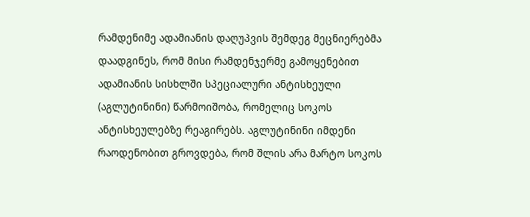რამდენიმე ადამიანის დაღუპვის შემდეგ მეცნიერებმა დაადგინეს, რომ მისი რამდენჯერმე გამოყენებით ადამიანის სისხლში სპეციალური ანტისხეული (აგლუტინინი) წარმოიშობა, რომელიც სოკოს ანტისხეულებზე რეაგირებს. აგლუტინინი იმდენი რაოდენობით გროვდება, რომ შლის არა მარტო სოკოს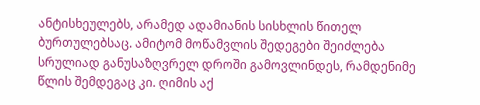ანტისხეულებს, არამედ ადამიანის სისხლის წითელ ბურთულებსაც. ამიტომ მოწამვლის შედეგები შეიძლება სრულიად განუსაზღვრელ დროში გამოვლინდეს, რამდენიმე წლის შემდეგაც კი. ღიმის აქ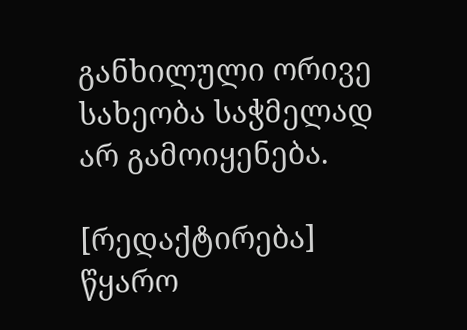განხილული ორივე სახეობა საჭმელად არ გამოიყენება.

[რედაქტირება] წყარო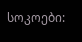სოკოები: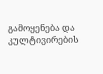გამოყენება და კულტივირების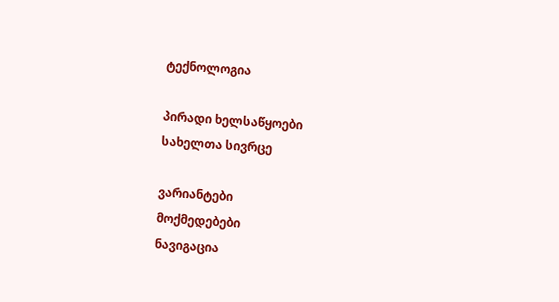ტექნოლოგია

პირადი ხელსაწყოები
სახელთა სივრცე

ვარიანტები
მოქმედებები
ნავიგაცია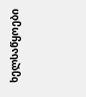ხელსაწყოები